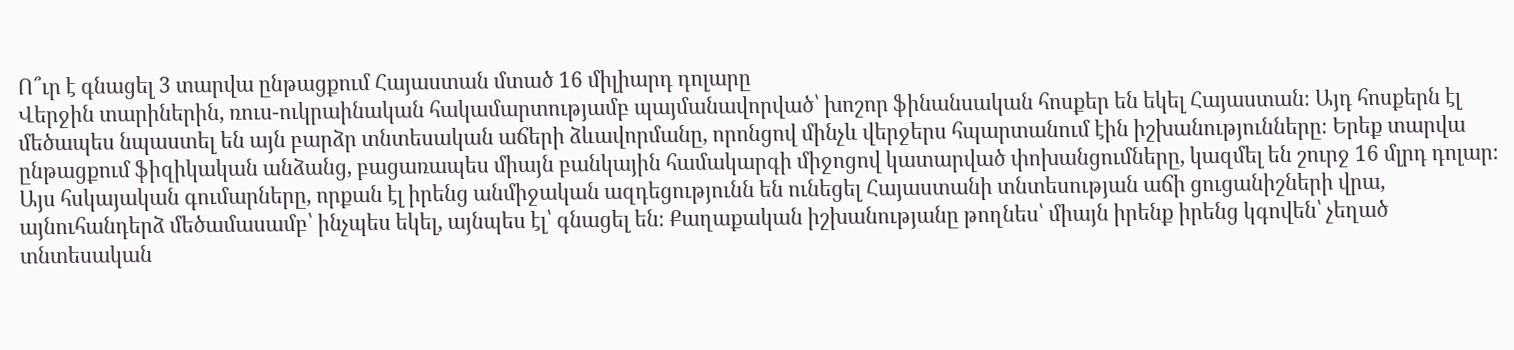Ո՞ւր է գնացել 3 տարվա ընթացքում Հայաստան մտած 16 միլիարդ դոլարը
Վերջին տարիներին, ռուս-ուկրաինական հակամարտությամբ պայմանավորված՝ խոշոր ֆինանսական հոսքեր են եկել Հայաստան։ Այդ հոսքերն էլ մեծապես նպաստել են այն բարձր տնտեսական աճերի ձևավորմանը, որոնցով մինչև վերջերս հպարտանում էին իշխանությունները։ Երեք տարվա ընթացքում ֆիզիկական անձանց, բացառապես միայն բանկային համակարգի միջոցով կատարված փոխանցումները, կազմել են շուրջ 16 մլրդ դոլար։
Այս հսկայական գումարները, որքան էլ իրենց անմիջական ազդեցությունն են ունեցել Հայաստանի տնտեսության աճի ցուցանիշների վրա, այնուհանդերձ մեծամասամբ՝ ինչպես եկել, այնպես էլ՝ գնացել են։ Քաղաքական իշխանությանը թողնես՝ միայն իրենք իրենց կգովեն՝ չեղած տնտեսական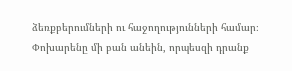ձեռքբերումների ու հաջողությունների համար։
Փոխարենը մի բան անեին, որպեսզի դրանք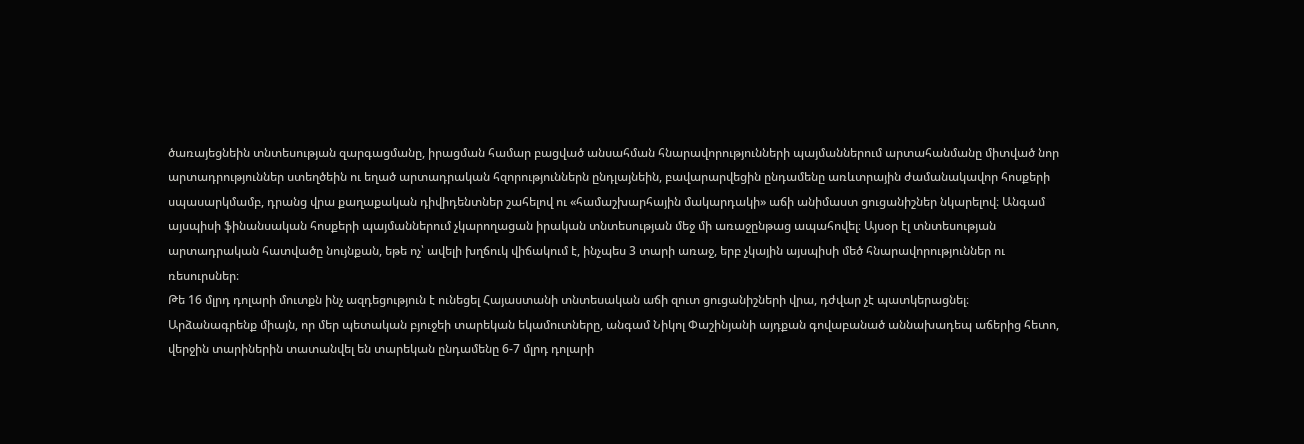ծառայեցնեին տնտեսության զարգացմանը, իրացման համար բացված անսահման հնարավորությունների պայմաններում արտահանմանը միտված նոր արտադրություններ ստեղծեին ու եղած արտադրական հզորություններն ընդլայնեին, բավարարվեցին ընդամենը առևտրային ժամանակավոր հոսքերի սպասարկմամբ, դրանց վրա քաղաքական դիվիդենտներ շահելով ու «համաշխարհային մակարդակի» աճի անիմաստ ցուցանիշներ նկարելով։ Անգամ այսպիսի ֆինանսական հոսքերի պայմաններում չկարողացան իրական տնտեսության մեջ մի առաջընթաց ապահովել։ Այսօր էլ տնտեսության արտադրական հատվածը նույնքան, եթե ոչ՝ ավելի խղճուկ վիճակում է, ինչպես 3 տարի առաջ, երբ չկային այսպիսի մեծ հնարավորություններ ու ռեսուրսներ։
Թե 16 մլրդ դոլարի մուտքն ինչ ազդեցություն է ունեցել Հայաստանի տնտեսական աճի զուտ ցուցանիշների վրա, դժվար չէ պատկերացնել։ Արձանագրենք միայն, որ մեր պետական բյուջեի տարեկան եկամուտները, անգամ Նիկոլ Փաշինյանի այդքան գովաբանած աննախադեպ աճերից հետո, վերջին տարիներին տատանվել են տարեկան ընդամենը 6-7 մլրդ դոլարի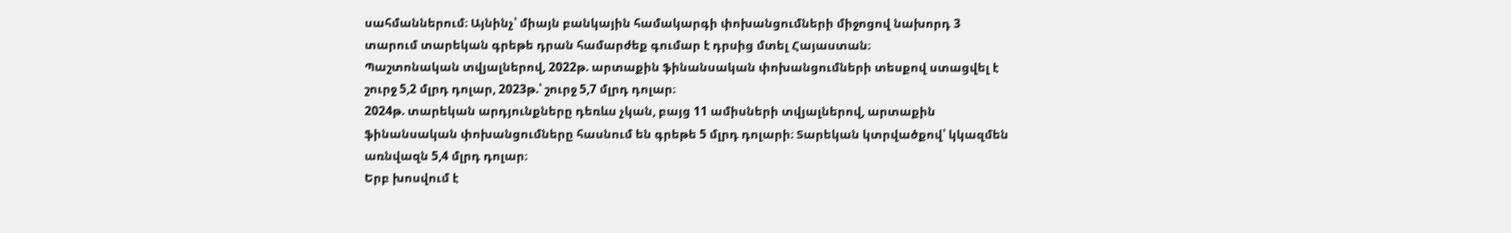սահմաններում։ Այնինչ՝ միայն բանկային համակարգի փոխանցումների միջոցով նախորդ 3 տարում տարեկան գրեթե դրան համարժեք գումար է դրսից մտել Հայաստան։
Պաշտոնական տվյալներով, 2022թ. արտաքին ֆինանսական փոխանցումների տեսքով ստացվել է շուրջ 5,2 մլրդ դոլար, 2023թ.՝ շուրջ 5,7 մլրդ դոլար։
2024թ. տարեկան արդյունքները դեռևս չկան, բայց 11 ամիսների տվյալներով, արտաքին ֆինանսական փոխանցումները հասնում են գրեթե 5 մլրդ դոլարի։ Տարեկան կտրվածքով՝ կկազմեն առնվազն 5,4 մլրդ դոլար։
Երբ խոսվում է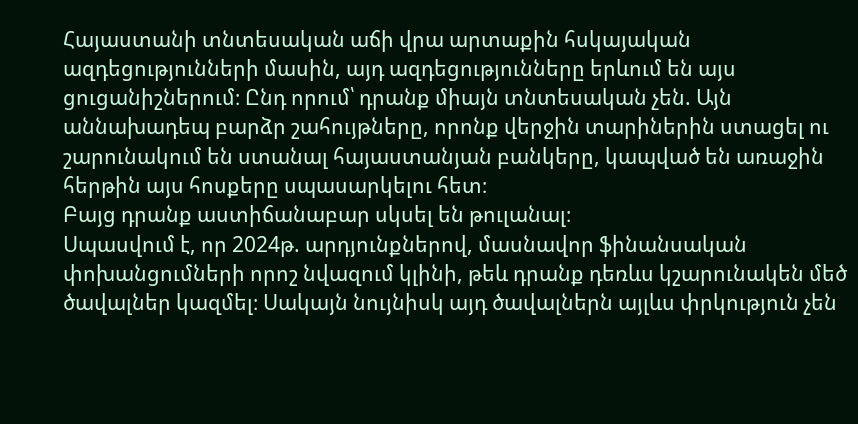Հայաստանի տնտեսական աճի վրա արտաքին հսկայական ազդեցությունների մասին, այդ ազդեցությունները երևում են այս ցուցանիշներում։ Ընդ որում՝ դրանք միայն տնտեսական չեն. Այն աննախադեպ բարձր շահույթները, որոնք վերջին տարիներին ստացել ու շարունակում են ստանալ հայաստանյան բանկերը, կապված են առաջին հերթին այս հոսքերը սպասարկելու հետ։
Բայց դրանք աստիճանաբար սկսել են թուլանալ։
Սպասվում է, որ 2024թ. արդյունքներով, մասնավոր ֆինանսական փոխանցումների որոշ նվազում կլինի, թեև դրանք դեռևս կշարունակեն մեծ ծավալներ կազմել։ Սակայն նույնիսկ այդ ծավալներն այլևս փրկություն չեն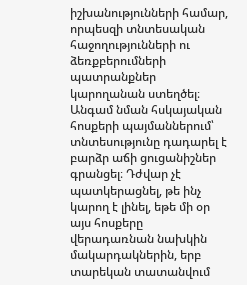իշխանությունների համար, որպեսզի տնտեսական հաջողությունների ու ձեռքբերումների պատրանքներ կարողանան ստեղծել։
Անգամ նման հսկայական հոսքերի պայմաններում՝ տնտեսությունը դադարել է բարձր աճի ցուցանիշներ գրանցել։ Դժվար չէ պատկերացնել, թե ինչ կարող է լինել, եթե մի օր այս հոսքերը վերադառնան նախկին մակարդակներին, երբ տարեկան տատանվում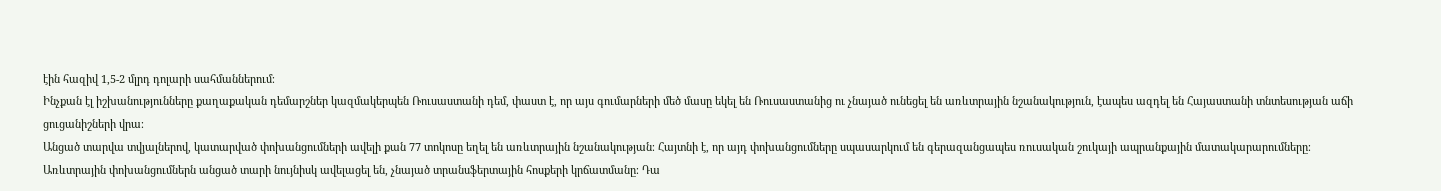էին հազիվ 1,5-2 մլրդ դոլարի սահմաններում։
Ինչքան էլ իշխանությունները քաղաքական դեմարշներ կազմակերպեն Ռուսաստանի դեմ, փաստ է, որ այս գումարների մեծ մասը եկել են Ռուսաստանից ու չնայած ունեցել են առևտրային նշանակություն, էապես ազդել են Հայաստանի տնտեսության աճի ցուցանիշների վրա։
Անցած տարվա տվյալներով, կատարված փոխանցումների ավելի քան 77 տոկոսը եղել են առևտրային նշանակության։ Հայտնի է, որ այդ փոխանցումները սպասարկում են գերազանցապես ռուսական շուկայի ապրանքային մատակարարումները։ Առևտրային փոխանցումներն անցած տարի նույնիսկ ավելացել են, չնայած տրանսֆերտային հոսքերի կրճատմանը։ Դա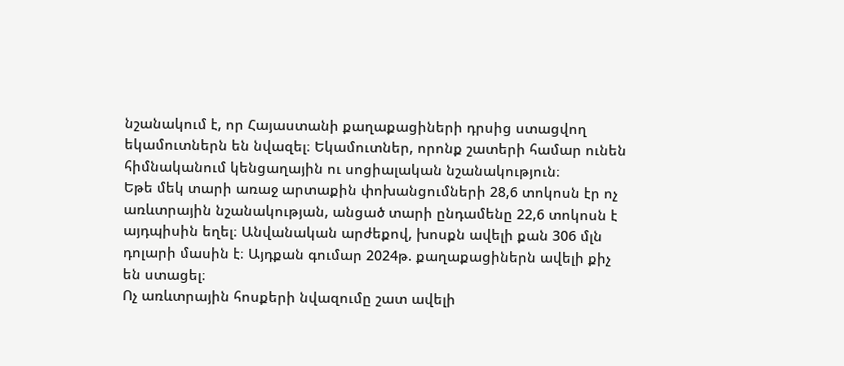նշանակում է, որ Հայաստանի քաղաքացիների դրսից ստացվող եկամուտներն են նվազել։ Եկամուտներ, որոնք շատերի համար ունեն հիմնականում կենցաղային ու սոցիալական նշանակություն։
Եթե մեկ տարի առաջ արտաքին փոխանցումների 28,6 տոկոսն էր ոչ առևտրային նշանակության, անցած տարի ընդամենը 22,6 տոկոսն է այդպիսին եղել։ Անվանական արժեքով, խոսքն ավելի քան 306 մլն դոլարի մասին է։ Այդքան գումար 2024թ. քաղաքացիներն ավելի քիչ են ստացել։
Ոչ առևտրային հոսքերի նվազումը շատ ավելի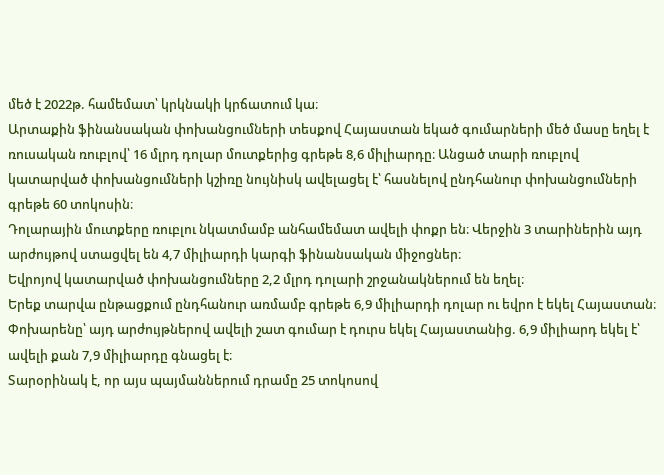մեծ է 2022թ. համեմատ՝ կրկնակի կրճատում կա։
Արտաքին ֆինանսական փոխանցումների տեսքով Հայաստան եկած գումարների մեծ մասը եղել է ռուսական ռուբլով՝ 16 մլրդ դոլար մուտքերից գրեթե 8,6 միլիարդը։ Անցած տարի ռուբլով կատարված փոխանցումների կշիռը նույնիսկ ավելացել է՝ հասնելով ընդհանուր փոխանցումների գրեթե 60 տոկոսին։
Դոլարային մուտքերը ռուբլու նկատմամբ անհամեմատ ավելի փոքր են։ Վերջին 3 տարիներին այդ արժույթով ստացվել են 4,7 միլիարդի կարգի ֆինանսական միջոցներ։
Եվրոյով կատարված փոխանցումները 2,2 մլրդ դոլարի շրջանակներում են եղել։
Երեք տարվա ընթացքում ընդհանուր առմամբ գրեթե 6,9 միլիարդի դոլար ու եվրո է եկել Հայաստան։ Փոխարենը՝ այդ արժույթներով ավելի շատ գումար է դուրս եկել Հայաստանից. 6,9 միլիարդ եկել է՝ ավելի քան 7,9 միլիարդը գնացել է։
Տարօրինակ է, որ այս պայմաններում դրամը 25 տոկոսով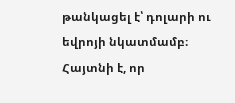թանկացել է՝ դոլարի ու եվրոյի նկատմամբ։ Հայտնի է, որ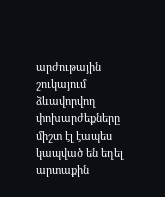արժութային շուկայում ձևավորվող փոխարժեքները միշտ էլ էապես կապված են եղել արտաքին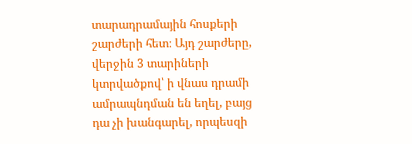տարադրամային հոսքերի շարժերի հետ։ Այդ շարժերը, վերջին 3 տարիների կտրվածքով՝ ի վնաս դրամի ամրապնդման են եղել, բայց դա չի խանգարել, որպեսզի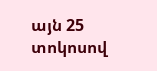այն 25 տոկոսով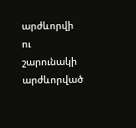արժևորվի ու շարունակի արժևորված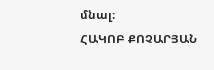մնալ։
ՀԱԿՈԲ ՔՈՉԱՐՅԱՆ